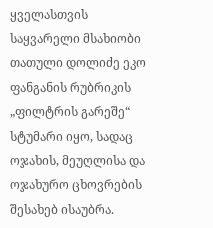ყველასთვის საყვარელი მსახიობი თათული დოლიძე ეკო ფანგანის რუბრიკის „ფილტრის გარეშე“ სტუმარი იყო, სადაც ოჯახის, მეუღლისა და ოჯახურო ცხოვრების შესახებ ისაუბრა.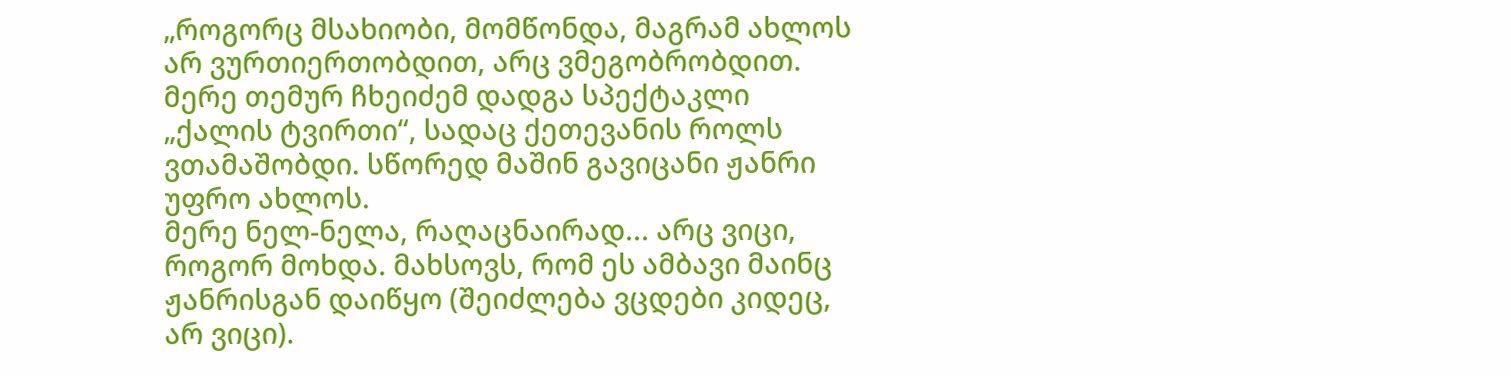„როგორც მსახიობი, მომწონდა, მაგრამ ახლოს არ ვურთიერთობდით, არც ვმეგობრობდით. მერე თემურ ჩხეიძემ დადგა სპექტაკლი „ქალის ტვირთი“, სადაც ქეთევანის როლს ვთამაშობდი. სწორედ მაშინ გავიცანი ჟანრი უფრო ახლოს.
მერე ნელ-ნელა, რაღაცნაირად... არც ვიცი, როგორ მოხდა. მახსოვს, რომ ეს ამბავი მაინც ჟანრისგან დაიწყო (შეიძლება ვცდები კიდეც, არ ვიცი).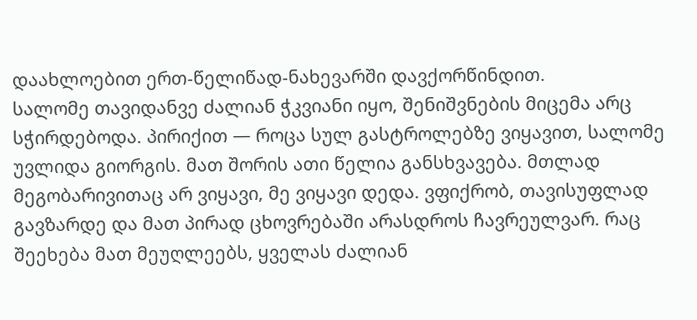დაახლოებით ერთ-წელიწად-ნახევარში დავქორწინდით.
სალომე თავიდანვე ძალიან ჭკვიანი იყო, შენიშვნების მიცემა არც სჭირდებოდა. პირიქით — როცა სულ გასტროლებზე ვიყავით, სალომე უვლიდა გიორგის. მათ შორის ათი წელია განსხვავება. მთლად მეგობარივითაც არ ვიყავი, მე ვიყავი დედა. ვფიქრობ, თავისუფლად გავზარდე და მათ პირად ცხოვრებაში არასდროს ჩავრეულვარ. რაც შეეხება მათ მეუღლეებს, ყველას ძალიან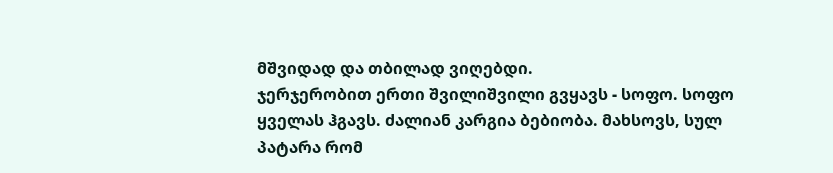მშვიდად და თბილად ვიღებდი.
ჯერჯერობით ერთი შვილიშვილი გვყავს - სოფო. სოფო ყველას ჰგავს. ძალიან კარგია ბებიობა. მახსოვს, სულ პატარა რომ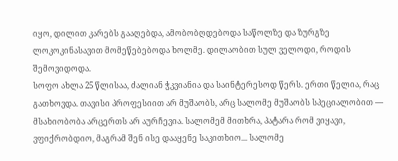იყო, დილით კარებს გააღებდა, ამობობღდებოდა საწოლზე და ზურგზე ლოკოკინასავით მომეწებებოდა ხოლმე. დილაობით სულ ველოდი, როდის შემოვიდოდა.
სოფო ახლა 25 წლისაა, ძალიან ჭკვიანია და საინტერესოდ წერს. ერთი წელია, რაც გათხოვდა. თავისი პროფესიით არ მუშაობს, არც სალომე მუშაობს სპეციალობით — მსახიობობა არცერთს არ აურჩევია. სალომემ მითხრა, პატარა რომ ვიყავი, ვფიქრობდიო, მაგრამ შენ ისე დააყენე საკითხიო... სალომე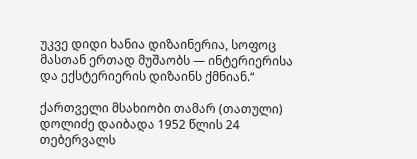უკვე დიდი ხანია დიზაინერია, სოფოც მასთან ერთად მუშაობს — ინტერიერისა და ექსტერიერის დიზაინს ქმნიან.“

ქართველი მსახიობი თამარ (თათული) დოლიძე დაიბადა 1952 წლის 24 თებერვალს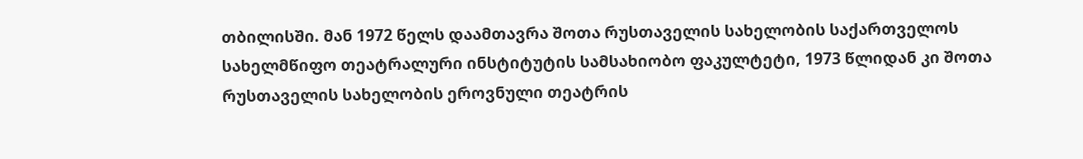თბილისში. მან 1972 წელს დაამთავრა შოთა რუსთაველის სახელობის საქართველოს სახელმწიფო თეატრალური ინსტიტუტის სამსახიობო ფაკულტეტი, 1973 წლიდან კი შოთა რუსთაველის სახელობის ეროვნული თეატრის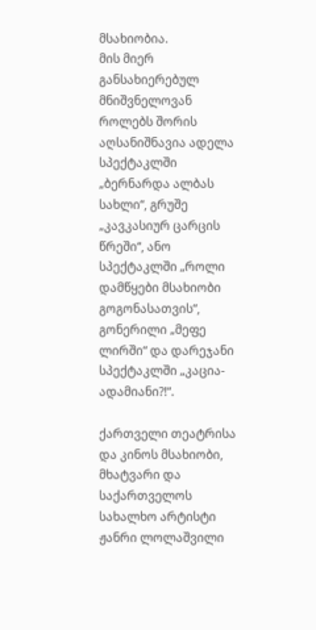მსახიობია.
მის მიერ განსახიერებულ მნიშვნელოვან როლებს შორის აღსანიშნავია ადელა სპექტაკლში „ბერნარდა ალბას სახლი“, გრუშე „კავკასიურ ცარცის წრეში“, ანო სპექტაკლში „როლი დამწყები მსახიობი გოგონასათვის“, გონერილი „მეფე ლირში“ და დარეჯანი სპექტაკლში „კაცია-ადამიანი?!“.

ქართველი თეატრისა და კინოს მსახიობი, მხატვარი და საქართველოს სახალხო არტისტი ჟანრი ლოლაშვილი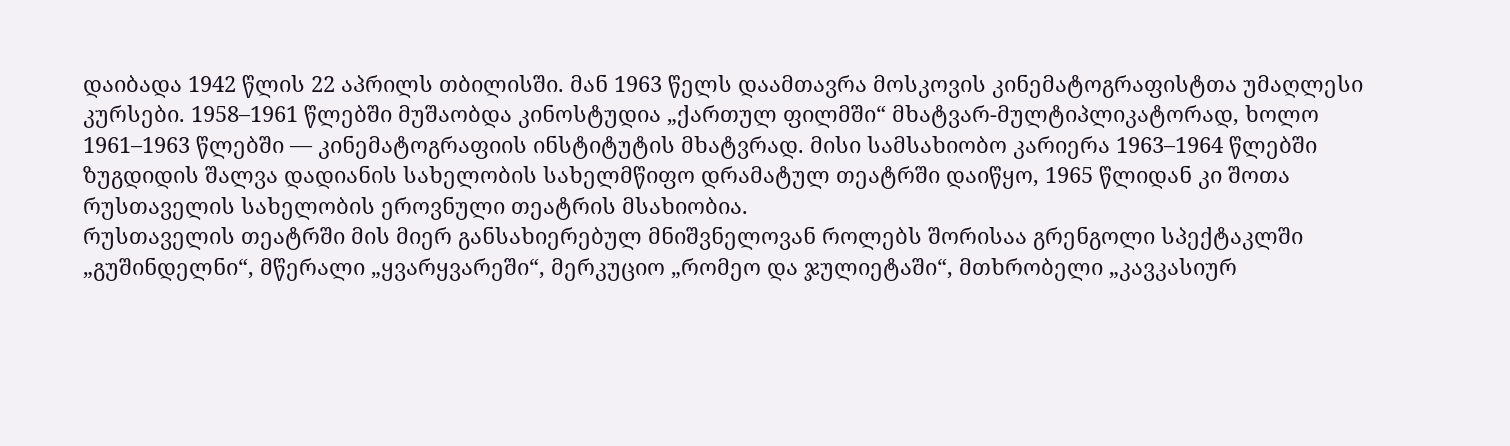დაიბადა 1942 წლის 22 აპრილს თბილისში. მან 1963 წელს დაამთავრა მოსკოვის კინემატოგრაფისტთა უმაღლესი კურსები. 1958–1961 წლებში მუშაობდა კინოსტუდია „ქართულ ფილმში“ მხატვარ-მულტიპლიკატორად, ხოლო 1961–1963 წლებში — კინემატოგრაფიის ინსტიტუტის მხატვრად. მისი სამსახიობო კარიერა 1963–1964 წლებში ზუგდიდის შალვა დადიანის სახელობის სახელმწიფო დრამატულ თეატრში დაიწყო, 1965 წლიდან კი შოთა რუსთაველის სახელობის ეროვნული თეატრის მსახიობია.
რუსთაველის თეატრში მის მიერ განსახიერებულ მნიშვნელოვან როლებს შორისაა გრენგოლი სპექტაკლში „გუშინდელნი“, მწერალი „ყვარყვარეში“, მერკუციო „რომეო და ჯულიეტაში“, მთხრობელი „კავკასიურ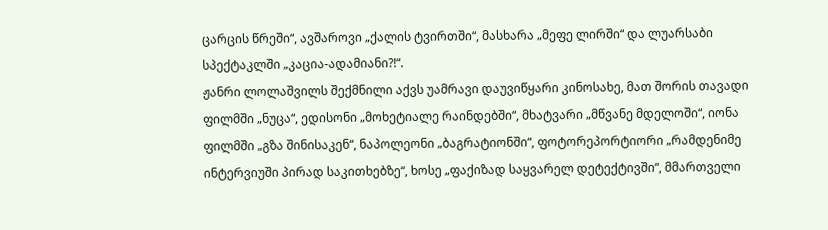ცარცის წრეში“, ავშაროვი „ქალის ტვირთში“, მასხარა „მეფე ლირში“ და ლუარსაბი სპექტაკლში „კაცია-ადამიანი?!“.
ჟანრი ლოლაშვილს შექმნილი აქვს უამრავი დაუვიწყარი კინოსახე, მათ შორის თავადი ფილმში „ნუცა“, ედისონი „მოხეტიალე რაინდებში“, მხატვარი „მწვანე მდელოში“, იონა ფილმში „გზა შინისაკენ“, ნაპოლეონი „ბაგრატიონში“, ფოტორეპორტიორი „რამდენიმე ინტერვიუში პირად საკითხებზე“, ხოსე „ფაქიზად საყვარელ დეტექტივში“, მმართველი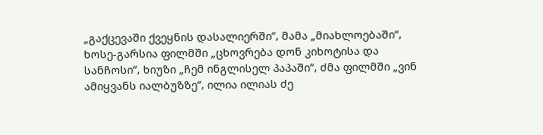„გაქცევაში ქვეყნის დასალიერში“, მამა „მიახლოებაში“, ხოსე-გარსია ფილმში „ცხოვრება დონ კიხოტისა და სანჩოსი“, ხიუზი „ჩემ ინგლისელ პაპაში“, ძმა ფილმში „ვინ ამიყვანს იალბუზზე“, ილია ილიას ძე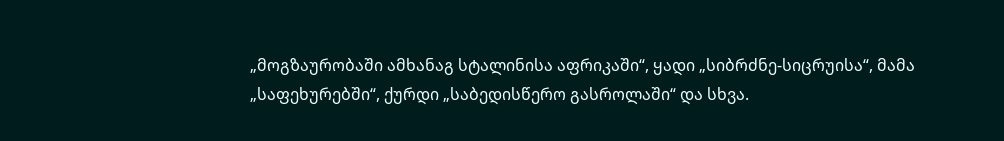„მოგზაურობაში ამხანაგ სტალინისა აფრიკაში“, ყადი „სიბრძნე-სიცრუისა“, მამა „საფეხურებში“, ქურდი „საბედისწერო გასროლაში“ და სხვა.